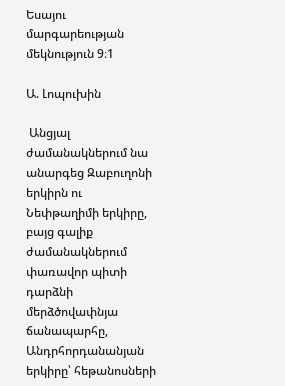Եսայու մարգարեության մեկնություն 9։1

Ա. Լոպուխին

 Անցյալ ժամանակներում նա անարգեց Զաբուղոնի երկիրն ու Նեփթաղիմի երկիրը, բայց գալիք ժամանակներում փառավոր պիտի դարձնի մերձծովափնյա ճանապարհը, Անդրհորդանանյան երկիրը՝ հեթանոսների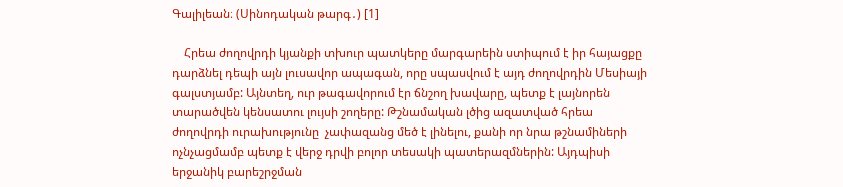Գալիլեան։ (Սինոդական թարգ․) [1]

    Հրեա ժողովրդի կյանքի տխուր պատկերը մարգարեին ստիպում է իր հայացքը դարձնել դեպի այն լուսավոր ապագան, որը սպասվում է այդ ժողովրդին Մեսիայի գալստյամբ: Այնտեղ, ուր թագավորում էր ճնշող խավարը, պետք է լայնորեն տարածվեն կենսատու լույսի շողերը: Թշնամական լծից ազատված հրեա ժողովրդի ուրախությունը  չափազանց մեծ է լինելու, քանի որ նրա թշնամիների ոչնչացմամբ պետք է վերջ դրվի բոլոր տեսակի պատերազմներին: Այդպիսի երջանիկ բարեշրջման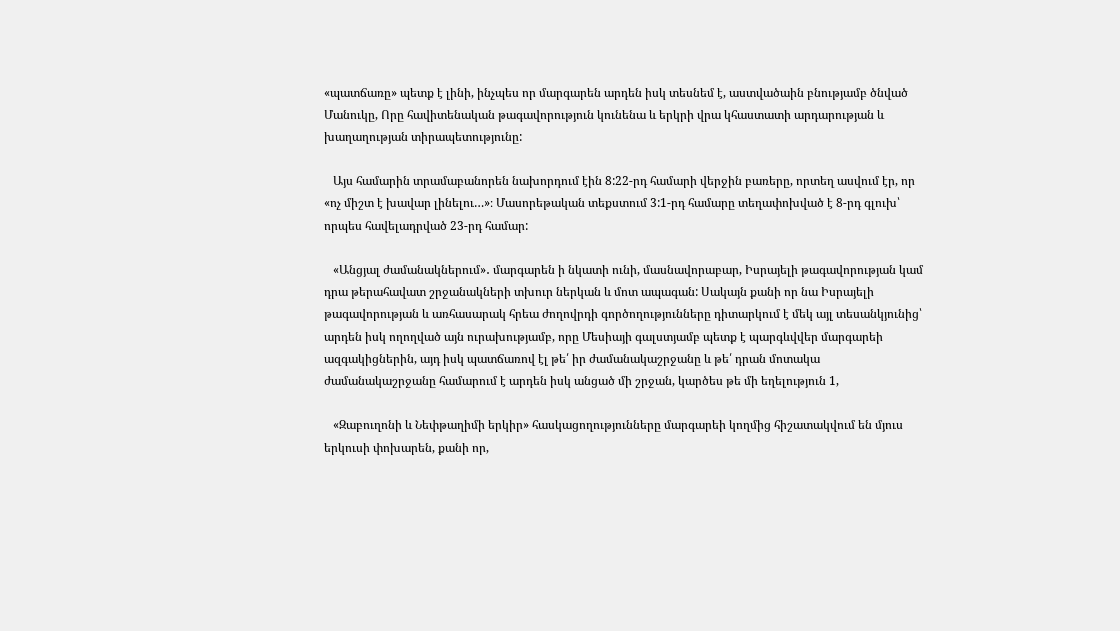«պատճառը» պետք է լինի, ինչպես որ մարգարեն արդեն իսկ տեսնեմ է, աստվածաին բնությամբ ծնված Մանուկը, Որը հավիտենական թագավորություն կունենա և երկրի վրա կհաստատի արդարության և խաղաղության տիրապետությունը:

   Այս համարին տրամաբանորեն նախորդում էին 8:22-րդ համարի վերջին բառերը, որտեղ ասվում էր, որ «ոչ միշտ է խավար լինելու…»։ Մասորեթական տեքստում 3:1-րդ համարը տեղափոխված է 8-րդ գլուխ՝ որպես հավելադրված 23-րդ համար:

   «Անցյալ ժամանակներում»․ մարգարեն ի նկատի ունի, մասնավորաբար, Իսրայելի թագավորության կամ դրա թերահավատ շրջանակների տխուր ներկան և մոտ ապագան: Սակայն քանի որ նա Իսրայելի թագավորության և առհասարակ հրեա ժողովրդի գործողությունները դիտարկում է մեկ այլ տեսանկյունից՝ արդեն իսկ ողողված այն ուրախությամբ, որը Մեսիայի գալստյամբ պետք է պարգևվվեր մարգարեի ազգակիցներին, այդ իսկ պատճառով էլ թե՛ իր ժամանակաշրջանը և թե՛ դրան մոտակա ժամանակաշրջանը համարում է արդեն իսկ անցած մի շրջան, կարծես թե մի եղելություն 1,

   «Զաբուղոնի և Նեփթաղիմի երկիր» հասկացողությունները մարգարեի կողմից հիշատակվում են մյուս երկուսի փոխարեն, քանի որ,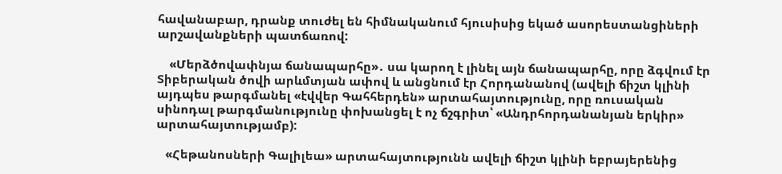հավանաբար, դրանք տուժել են հիմնականում հյուսիսից եկած ասորեստանցիների արշավանքների պատճառով:

    «Մերձծովափնյա ճանապարհը»․ սա կարող է լինել այն ճանապարհը, որը ձգվում էր Տիբերական ծովի արևմտյան ափով և անցնում էր Հորդանանով (ավելի ճիշտ կլինի այդպես թարգմանել «էվվեր Գահհերդեն» արտահայտությունը, որը ռուսական սինոդալ թարգմանությունը փոխանցել է ոչ ճշգրիտ՝ «Անդրհորդանանյան երկիր» արտահայտությամբ):

   «Հեթանոսների Գալիլեա» արտահայտությունն ավելի ճիշտ կլինի եբրայերենից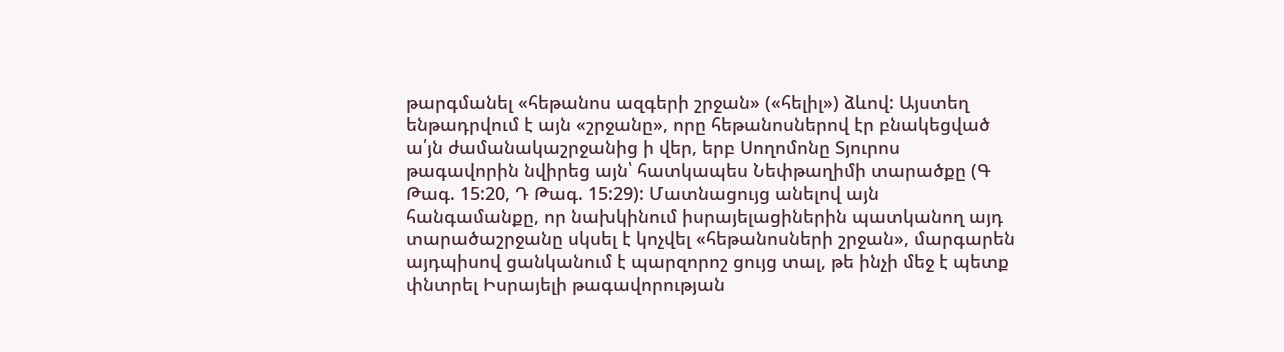թարգմանել «հեթանոս ազգերի շրջան» («հելիլ») ձևով: Այստեղ ենթադրվում է այն «շրջանը», որը հեթանոսներով էր բնակեցված ա՛յն ժամանակաշրջանից ի վեր, երբ Սողոմոնը Տյուրոս թագավորին նվիրեց այն՝ հատկապես Նեփթաղիմի տարածքը (Գ Թագ. 15:20, Դ Թագ. 15:29): Մատնացույց անելով այն հանգամանքը, որ նախկինում իսրայելացիներին պատկանող այդ տարածաշրջանը սկսել է կոչվել «հեթանոսների շրջան», մարգարեն այդպիսով ցանկանում է պարզորոշ ցույց տալ, թե ինչի մեջ է պետք փնտրել Իսրայելի թագավորության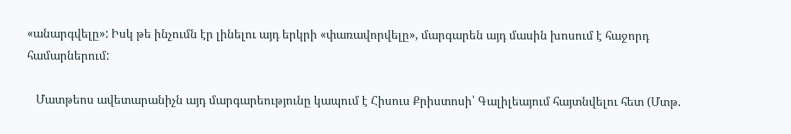«անարգվելը»: Իսկ թե ինչումն էր լինելու այդ երկրի «փառավորվելը», մարգարեն այդ մասին խոսում է հաջորդ համարներում:

   Մատթեոս ավետարանիչն այդ մարգարեությունը կապում է Հիսուս Քրիստոսի՝ Գալիլեայում հայտնվելու հետ (Մտթ.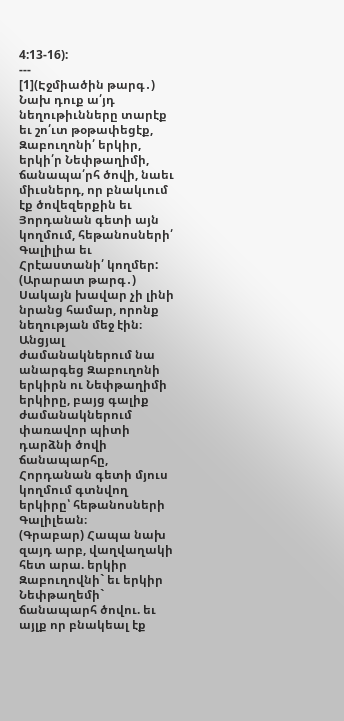4:13-16):
---
[1](Էջմիածին թարգ․) Նախ դուք ա՛յդ նեղութիւնները տարէք եւ շո՛ւտ թօթափեցէք, Զաբուղոնի՛ երկիր, երկի՛ր Նեփթաղիմի, ճանապա՛րհ ծովի, նաեւ միւսներդ, որ բնակւում էք ծովեզերքին եւ Յորդանան գետի այն կողմում, հեթանոսների՛ Գալիլիա եւ Հրէաստանի՛ կողմեր:
(Արարատ թարգ․) Սակայն խավար չի լինի նրանց համար, որոնք նեղության մեջ էին։ Անցյալ ժամանակներում նա անարգեց Զաբուղոնի երկիրն ու Նեփթաղիմի երկիրը, բայց գալիք ժամանակներում փառավոր պիտի դարձնի ծովի ճանապարհը, Հորդանան գետի մյուս կողմում գտնվող երկիրը՝ հեթանոսների Գալիլեան։
(Գրաբար) Հապա նախ զայդ արբ, վաղվաղակի հետ արա. երկիր Զաբուղովնի` եւ երկիր Նեփթաղեմի` ճանապարհ ծովու. եւ այլք որ բնակեալ էք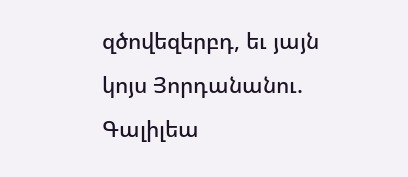զծովեզերբդ, եւ յայն կոյս Յորդանանու. Գալիլեա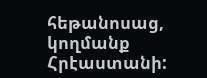հեթանոսաց, կողմանք Հրէաստանի: